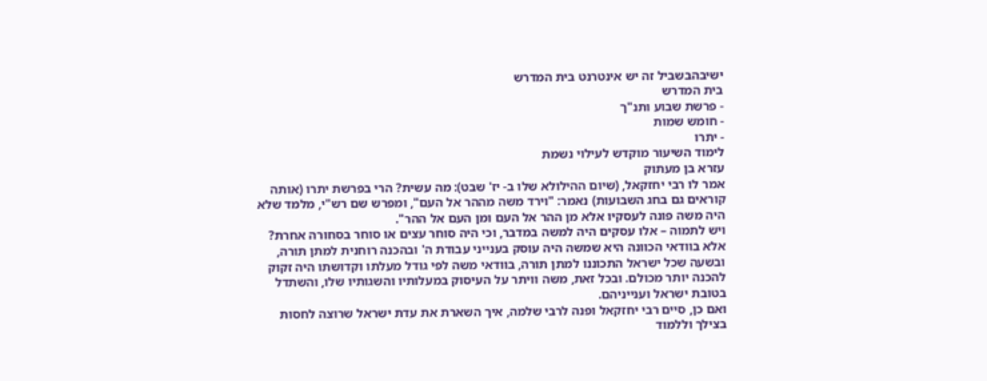ישיבהבשביל זה יש אינטרנט בית המדרש
בית המדרש
- פרשת שבוע ותנ"ך
- חומש שמות
- יתרו
לימוד השיעור מוקדש לעילוי נשמת
עזרא בן מעתוק
אמר לו רבי יחזקאל, (שיום ההילולא שלו ב- יז' שבט): מה עשית? הרי בפרשת יתרו (אותה קוראים גם בחג השבועות) נאמר: "וירד משה מההר אל העם", ומפרש שם רש"י, מלמד שלא היה משה פונה לעסקיו אלא מן ההר אל העם ומן העם אל ההר".
ויש לתמוה – אלו עסקים היה למשה במדבר, וכי היה סוחר עצים או סוחר בסחורה אחרת? אלא בוודאי הכוונה היא שמשה היה עוסק בענייני עבודת ה' ובהכנה רוחנית למתן תורה, ובשעה שכל ישראל התכוננו למתן תורה, בוודאי משה לפי גודל מעלתו וקדושתו היה זקוק להכנה יותר מכולם. ובכל זאת, משה וויתר על העיסוק במעלותיו והשגותיו שלו, והשתדל בטובת ישראל וענייניהם.
ואם כן, סיים רבי יחזקאל ופנה לרבי שלמה, איך השארת את עדת ישראל שרוצה לחסות בצילך וללמוד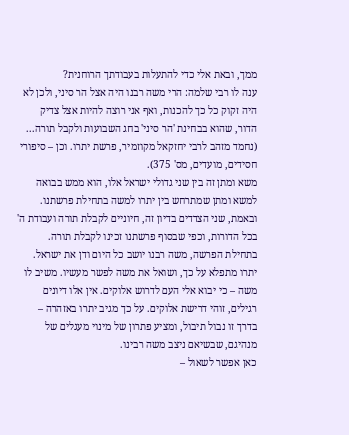ממך, ובאת אלי כדי להתעלות בעבודתך הרוחנית?
ענה לו רבי שלמה: הרי משה רבנו היה אצל הר סיני, ולכן לא היה זקוק כל כך להכנות, ואף אני רוצה להיות אצל צדיק הדור, שהוא בבחינת 'הר סיני' בחג השבועות ולקבל תורה... (נחמד מזהב לרבי יחזקאל מקוזמיר, פרשת יתרו. וכן – סיפורי חסידים, מועדים, מס' 375).
משא ומתן זה בין שני גדולי ישראל אלו, הוא ממש בבואה למשא ומתן שמתרחש בין יתרו למשה בתחילת פרשתנו. ובאמת, שני הצדדים בדיון זה, חיוניים לקבלת תורה ועבודת ה' בכל הדורות, וכפי שבסוף פרשתנו זכינו לקבלת תורה.
בתחילת הפרשה, משה רבנו יושב כל היום ודן את ישראל. יתרו מתפלא על כך, ושואל את משה לפשר מעשיו. משיב לו משה – כי יבוא אלי העם לדרוש אלוקים. אין אלו דיונים רגילים, זוהי דרישת אלוקים. על כך מגיב יתרו באזהרה – בדרך זו נבול תיבול, ומציע פתרון של מינוי מעגלים של מנהיגם, שבשיאם ניצב משה רבינו.
כאן אפשר לשאול –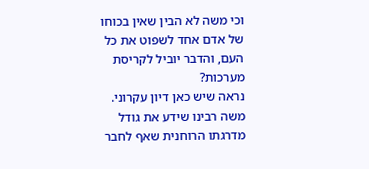וכי משה לא הבין שאין בכוחו של אדם אחד לשפוט את כל העם, והדבר יוביל לקריסת מערכות?
נראה שיש כאן דיון עקרוני. משה רבינו שידע את גודל מדרגתו הרוחנית שאף לחבר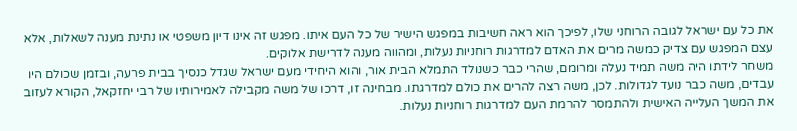את כל עם ישראל לגובה הרוחני שלו, לפיכך הוא ראה חשיבות במפגש הישיר של כל העם איתו. מפגש זה אינו דיון משפטי או נתינת מענה לשאלות, אלא עצם המפגש עם צדיק כמשה מרים את האדם למדרגות רוחניות נעלות, ומהווה מענה לדרישת אלוקים.
משחר לידתו היה משה תמיד נעלה ומרומם, שהרי כבר כשנולד התמלא הבית אור, והוא היחידי מעם ישראל שגדל כנסיך בבית פרעה, ובזמן שכולם היו עבדים, משה כבר נועד לגדולות. לכן, משה רצה להרים את כולם למדרגתו. מבחינה זו, דרכו של משה מקבילה לאמירותיו של רבי יחזקאל, הקורא לעזוב את המשך העלייה האישית ולהתמסר להרמת העם למדרגות רוחניות נעלות.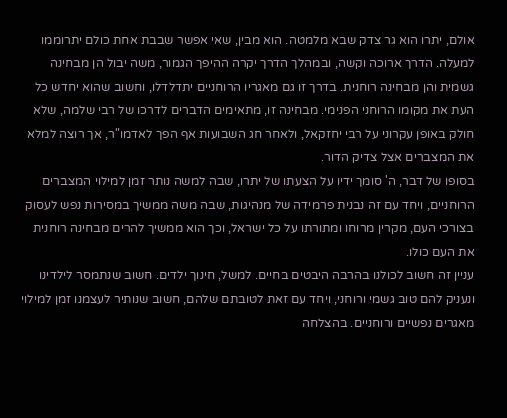אולם, יתרו הוא גר צדק שבא מלמטה. הוא מבין, שאי אפשר שבבת אחת כולם יתרוממו למעלה. הדרך ארוכה וקשה, ובמהלך הדרך יקרה ההיפך הגמור, משה יבול הן מבחינה גשמית והן מבחינה רוחנית. בדרך זו גם מאגריו הרוחניים יתדלדלו, וחשוב שהוא יחדש כל העת את מקומו הרוחני הפנימי. מבחינה זו, מתאימים הדברים לדרכו של רבי שלמה, שלא חולק באופן עקרוני על רבי יחזקאל, ולאחר חג השבועות אף הפך לאדמו"ר, אך רוצה למלא את המצברים אצל צדיק הדור.
בסופו של דבר, ה' סומך ידיו על הצעתו של יתרו, שבה למשה נותר זמן למילוי המצברים הרוחניים, ויחד עם זה נבנית פרמידה של מנהיגות, שבה משה ממשיך במסירות נפש לעסוק בצורכי העם, מקרין מרוחו ומתורתו על כל ישראל, וכך הוא ממשיך להרים מבחינה רוחנית את העם כולו.
עניין זה חשוב לכולנו בהרבה היבטים בחיים. למשל, חינוך ילדים. חשוב שנתמסר לילדינו ונעניק להם טוב גשמי ורוחני, ויחד עם זאת לטובתם שלהם, חשוב שנותיר לעצמנו זמן למילוי מאגרים נפשיים ורוחניים. בהצלחה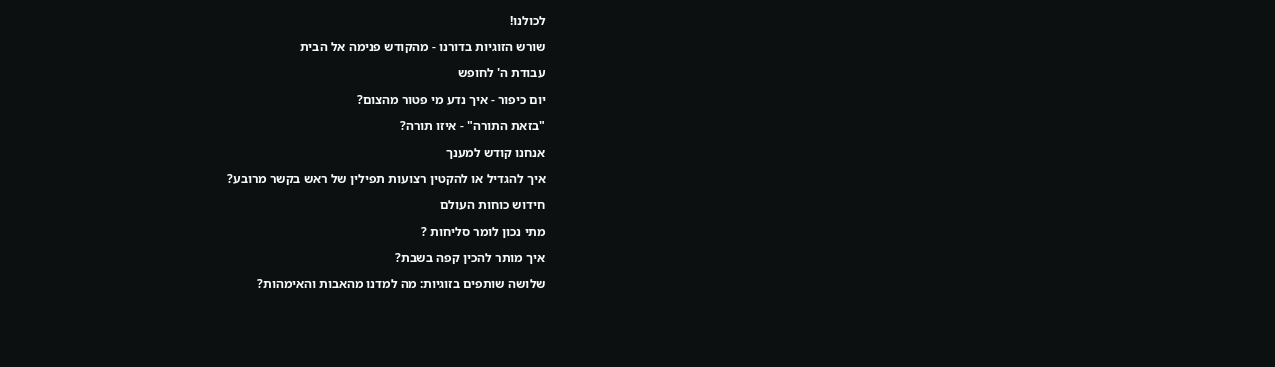לכולנו!

שורש הזוגיות בדורנו - מהקודש פנימה אל הבית

עבודת ה' לחופש

יום כיפור - איך נדע מי פטור מהצום?

"בזאת התורה" - איזו תורה?

אנחנו קודש למענך

איך להגדיל או להקטין רצועות תפילין של ראש בקשר מרובע?

חידוש כוחות העולם

מתי נכון לומר סליחות ?

איך מותר להכין קפה בשבת?

שלושה שותפים בזוגיות: מה למדנו מהאבות והאימהות?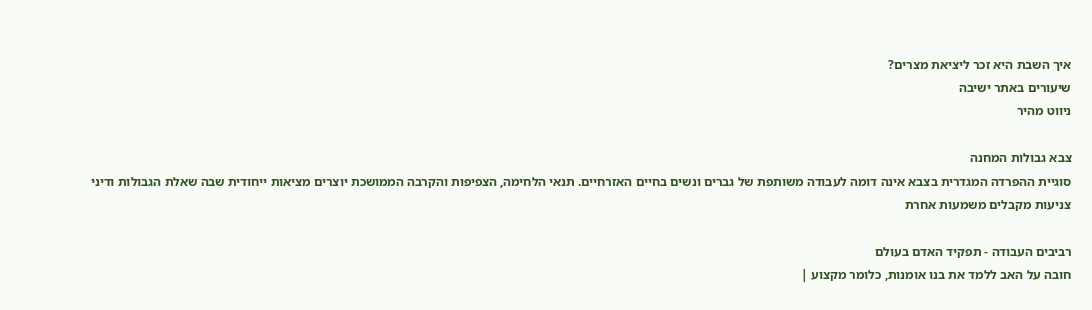איך השבת היא זכר ליציאת מצרים?
שיעורים באתר ישיבה
ניווט מהיר

צבא גבולות המחנה
סוגיית ההפרדה המגדרית בצבא אינה דומה לעבודה משותפת של גברים ונשים בחיים האזרחיים. תנאי הלחימה, הצפיפות והקרבה הממושכת יוצרים מציאות ייחודית שבה שאלת הגבולות ודיני צניעות מקבלים משמעות אחרת

רביבים העבודה - תפקיד האדם בעולם
חובה על האב ללמד את בנו אומנות, כלומר מקצוע |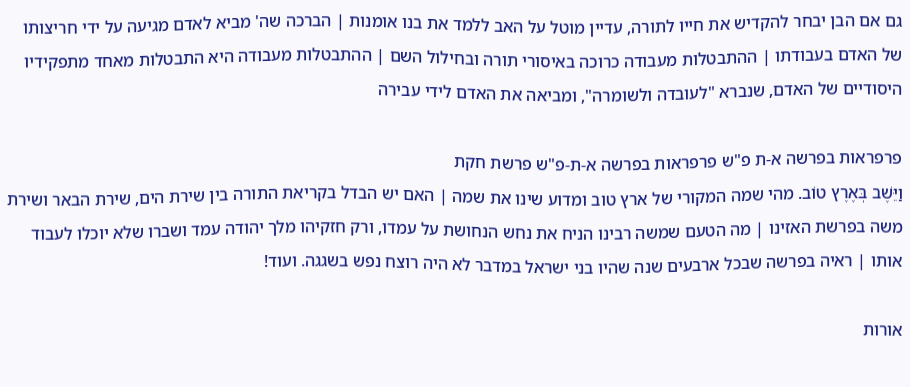גם אם הבן יבחר להקדיש את חייו לתורה, עדיין מוטל על האב ללמד את בנו אומנות | הברכה שה' מביא לאדם מגיעה על ידי חריצותו של האדם בעבודתו | ההתבטלות מעבודה כרוכה באיסורי תורה ובחילול השם | ההתבטלות מעבודה היא התבטלות מאחד מתפקידיו היסודיים של האדם, שנברא "לעובדה ולשומרה", ומביאה את האדם לידי עבירה

פרפראות בפרשה א-ת פ"ש פרפראות בפרשה א-ת-פ"ש פרשת חקת
וַיֵּשֶׁב בְּאֶרֶץ טוֹב. מהי שמה המקורי של ארץ טוב ומדוע שינו את שמה | האם יש הבדל בקריאת התורה בין שירת הים, שירת הבאר ושירת משה בפרשת האזינו | מה הטעם שמשה רבינו הניח את נחש הנחושת על עמדו, ורק חזקיהו מלך יהודה עמד ושברו שלא יוכלו לעבוד אותו | ראיה בפרשה שבכל ארבעים שנה שהיו בני ישראל במדבר לא היה רוצח נפש בשגגה. ועוד!

אורות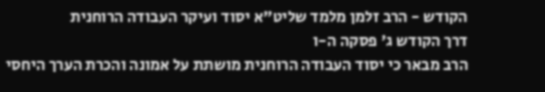הקודש - הרב זלמן מלמד שליט"א יסוד ועיקר העבודה הרוחנית
דרך הקודש ג' פסקה ה-ו
הרב מבאר כי יסוד העבודה הרוחנית מושתת על אמונה והכרת הערך היחסי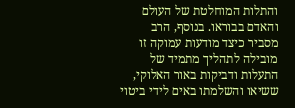והתלות המוחלטת של העולם והאדם בבוראו. בנוסף, הרב מסביר כיצד מודעות עמוקה זו מובילה לתהליך מתמיד של התעלות ודביקות באור האלוקי, ששיאו והשלמתו באים לידי ביטוי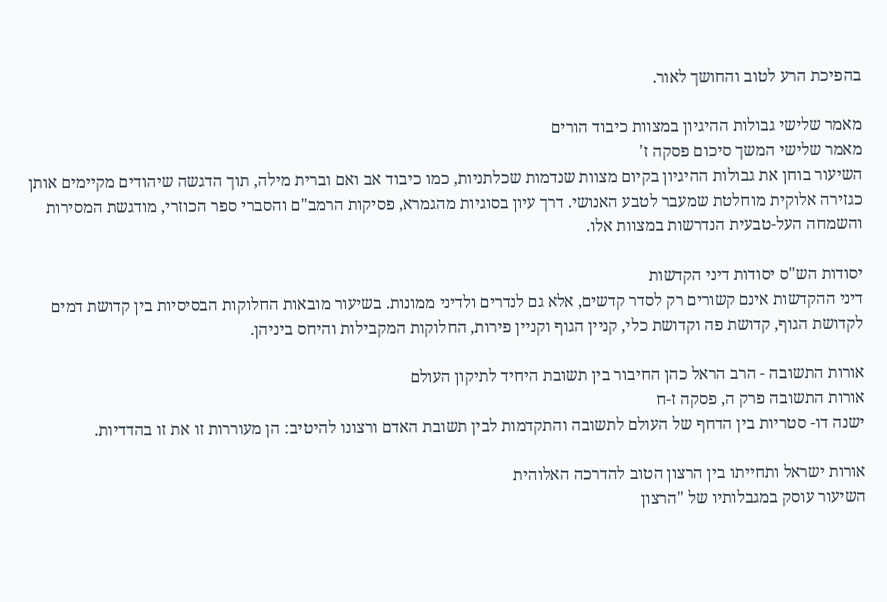בהפיכת הרע לטוב והחושך לאור.

מאמר שלישי גבולות ההיגיון במצוות כיבוד הורים
מאמר שלישי המשך סיכום פסקה ז'
השיעור בוחן את גבולות ההיגיון בקיום מצוות שנדמות שכלתניות, כמו כיבוד אב ואם וברית מילה, תוך הדגשה שיהודים מקיימים אותן כגזירה אלוקית מוחלטת שמעבר לטבע האנושי. דרך עיון בסוגיות מהגמרא, פסיקות הרמב"ם והסברי ספר הכוזרי, מודגשת המסירות והשמחה העל-טבעית הנדרשות במצוות אלו.

יסודות הש"ס יסודות דיני הקדשות
דיני ההקדשות אינם קשורים רק לסדר קדשים, אלא גם לנדרים ולדיני ממונות. בשיעור מובאות החלוקות הבסיסיות בין קדושת דמים לקדושת הגוף, קדושת פה וקדושת כלי, קניין הגוף וקניין פירות, החלוקות המקבילות והיחס ביניהן.

אורות התשובה - הרב הראל כהן החיבור בין תשובת היחיד לתיקון העולם
אורות התשובה פרק ה, פסקה ז-ח
ישנה דו- סטריות בין הדחף של העולם לתשובה והתקדמות לבין תשובת האדם ורצונו להיטיב: הן מעוררות זו את זו בהדדיות.

אורות ישראל ותחייתו בין הרצון הטוב להדרכה האלוהית
השיעור עוסק במגבלותיו של "הרצון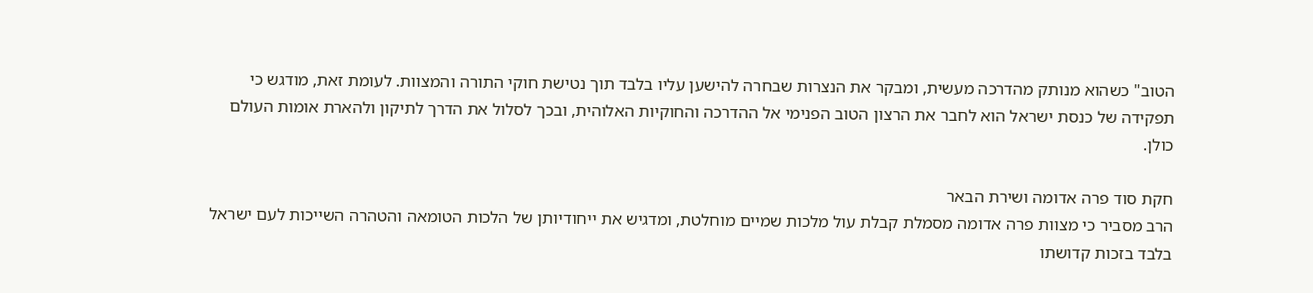הטוב" כשהוא מנותק מהדרכה מעשית, ומבקר את הנצרות שבחרה להישען עליו בלבד תוך נטישת חוקי התורה והמצוות. לעומת זאת, מודגש כי תפקידה של כנסת ישראל הוא לחבר את הרצון הטוב הפנימי אל ההדרכה והחוקיות האלוהית, ובכך לסלול את הדרך לתיקון ולהארת אומות העולם כולן.

חקת סוד פרה אדומה ושירת הבאר
הרב מסביר כי מצוות פרה אדומה מסמלת קבלת עול מלכות שמיים מוחלטת, ומדגיש את ייחודיותן של הלכות הטומאה והטהרה השייכות לעם ישראל בלבד בזכות קדושתו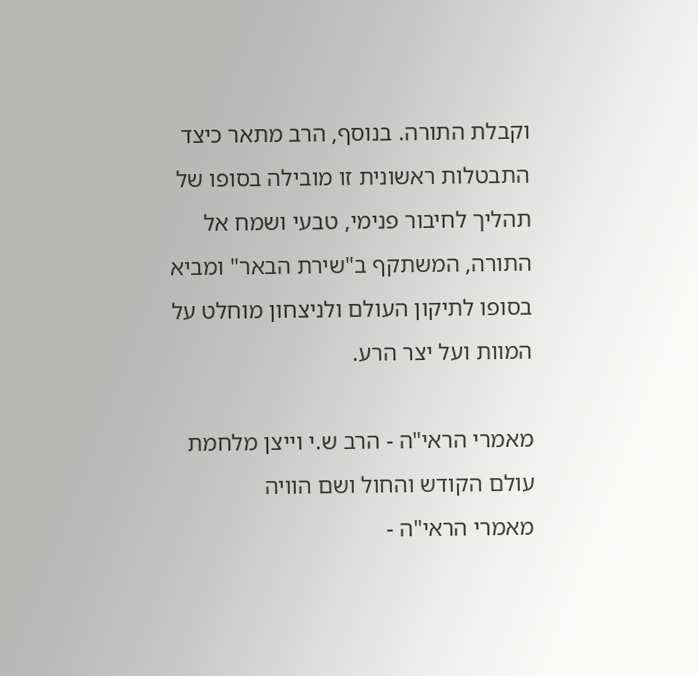וקבלת התורה. בנוסף, הרב מתאר כיצד התבטלות ראשונית זו מובילה בסופו של תהליך לחיבור פנימי, טבעי ושמח אל התורה, המשתקף ב"שירת הבאר" ומביא בסופו לתיקון העולם ולניצחון מוחלט על המוות ועל יצר הרע.

מאמרי הראי"ה - הרב ש.י וייצן מלחמת עולם הקודש והחול ושם הוויה
מאמרי הראי"ה -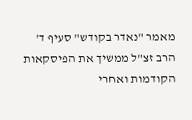מאמר "נאדר בקודש" סעיף ד'
הרב זצ"ל ממשיך את הפיסקאות הקודמות ואחרי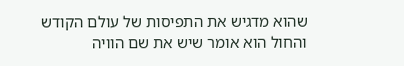שהוא מדגיש את התפיסות של עולם הקודש והחול הוא אומר שיש את שם הוויה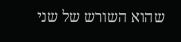שהוא השורש של שני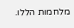מלחמות הללו.